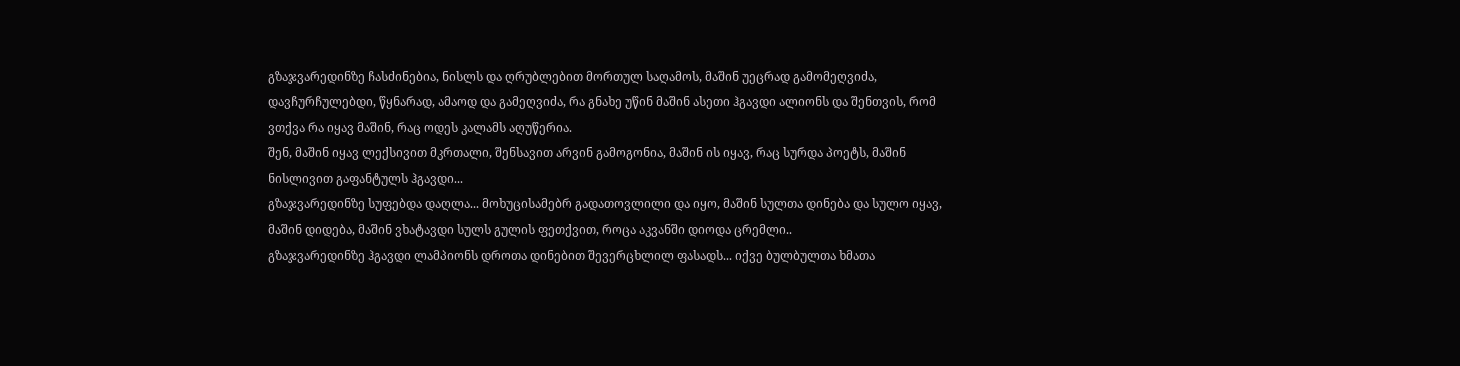გზაჯვარედინზე ჩასძინებია, ნისლს და ღრუბლებით მორთულ საღამოს, მაშინ უეცრად გამომეღვიძა, დავჩურჩულებდი, წყნარად, ამაოდ და გამეღვიძა, რა გნახე უწინ მაშინ ასეთი ჰგავდი ალიონს და შენთვის, რომ ვთქვა რა იყავ მაშინ, რაც ოდეს კალამს აღუწერია.
შენ, მაშინ იყავ ლექსივით მკრთალი, შენსავით არვინ გამოგონია, მაშინ ის იყავ, რაც სურდა პოეტს, მაშინ ნისლივით გაფანტულს ჰგავდი...
გზაჯვარედინზე სუფებდა დაღლა... მოხუცისამებრ გადათოვლილი და იყო, მაშინ სულთა დინება და სულო იყავ, მაშინ დიდება, მაშინ ვხატავდი სულს გულის ფეთქვით, როცა აკვანში დიოდა ცრემლი..
გზაჯვარედინზე ჰგავდი ლამპიონს დროთა დინებით შევერცხლილ ფასადს... იქვე ბულბულთა ხმათა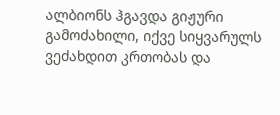ალბიონს ჰგავდა გიჟური გამოძახილი, იქვე სიყვარულს ვეძახდით კრთობას და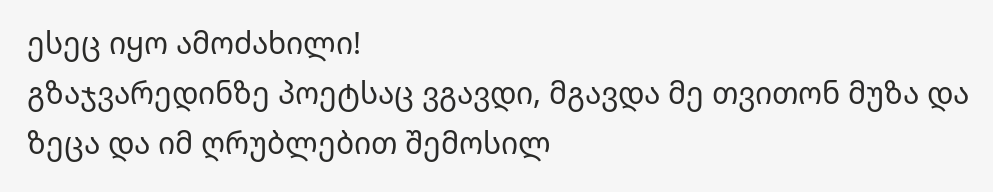ესეც იყო ამოძახილი!
გზაჯვარედინზე პოეტსაც ვგავდი, მგავდა მე თვითონ მუზა და ზეცა და იმ ღრუბლებით შემოსილ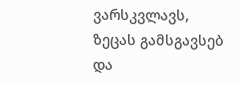ვარსკვლავს, ზეცას გამსგავსებ და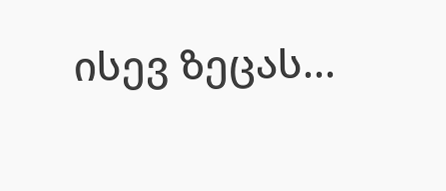ისევ ზეცას...